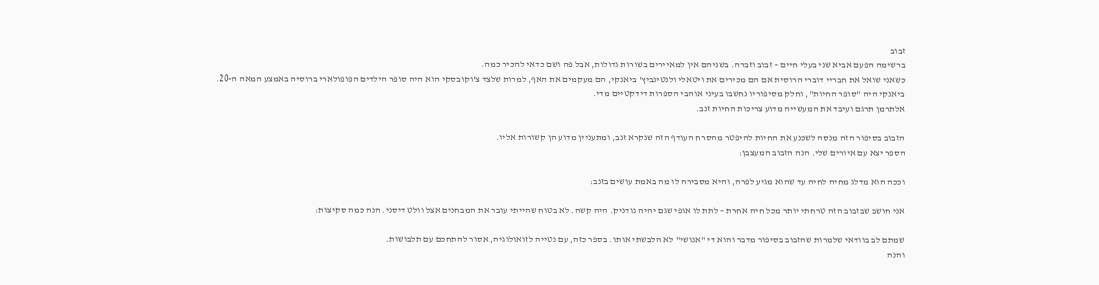זבוב
ברשימה הפעם אביא שני בעלי חיים – זבוב וזברה. בשניהם אין למאיירים בשורות גדולות, אבל פה ושם כדאי להכיר כמה.
כשאני שואל את חבריי דוברי הרוסית אם הם מכירים את ויטאלי ולנטינביץ' ביאנקי, הם מעקמים את האף, למרות שלצד צ'וקובסקי הוא היה סופר הילדים הפופולארי ברוסיה באמצע המאה ה-20.
ביאנקי היה "סופר החיות", וחלק מסיפוריו נחשבו בעיני אוהבי הספרות דידקטיים מדי.
אלתרמן תרגם ועיבד את המעשייה מדוע צריכות החיות זנב.

הזבוב בסיפור הזה מנסה לשכנע את החיות להיפטר מהסרח העודף הזה שנקרא זנב, ומתעניין מדוע הן קשורות אליו.
הספר יצא עם איורים שלי. הנה הזבוב המעצבן:

וככה הוא מדלג מחיה לחיה עד שהוא מגיע לפרה, והיא מסבירה לו מה באמת עושים בזנב:

אני חושב שבזבוב הזה טרחתי יותר מכל חיה אחרת – לתת לו אופי שגם יהיה נודניק. היה קשה. לא בטוח שהייתי עובר את המבחנים אצל וולט דיסני. הנה כמה סקיצות:

שמתם לב בוודאי שלמרות שהזבוב בסיפור מדבר והוא די "אנושי" לא הלבשתי אותו. בספר כזה, עם נטייה לזואולוגיה, אסור להתחכם עם תלבושות.
והנה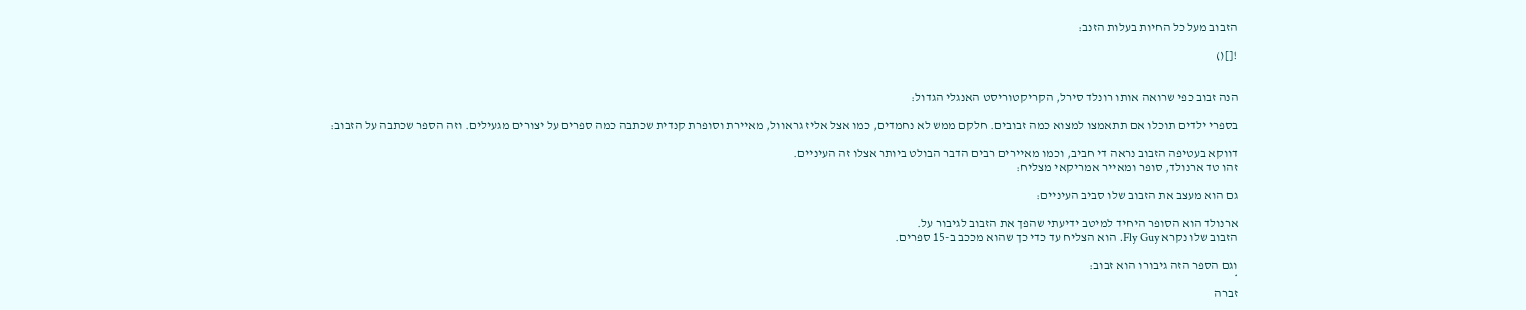הזבוב מעל כל החיות בעלות הזנב:

![]()


הנה זבוב כפי שרואה אותו רונלד סירל, הקריקטוריסט האנגלי הגדול:

בספרי ילדים תוכלו אם תתאמצו למצוא כמה זבובים. חלקם ממש לא נחמדים, כמו אצל אליז גראוול, מאיירת וסופרת קנדית שכתבה כמה ספרים על יצורים מגעילים. וזה הספר שכתבה על הזבוב:

דווקא בעטיפה הזבוב נראה די חביב, וכמו מאיירים רבים הדבר הבולט ביותר אצלו זה העיניים.
זהו טד ארנולד, סופר ומאייר אמריקאי מצליח:

גם הוא מעצב את הזבוב שלו סביב העיניים:

ארנולד הוא הסופר היחיד למיטב ידיעתי שהפך את הזבוב לגיבור על.
הזבוב שלו נקרא Fly Guy. הוא הצליח עד כדי כך שהוא מככב ב-15 ספרים.

וגם הספר הזה גיבורו הוא זבוב:
*
זברה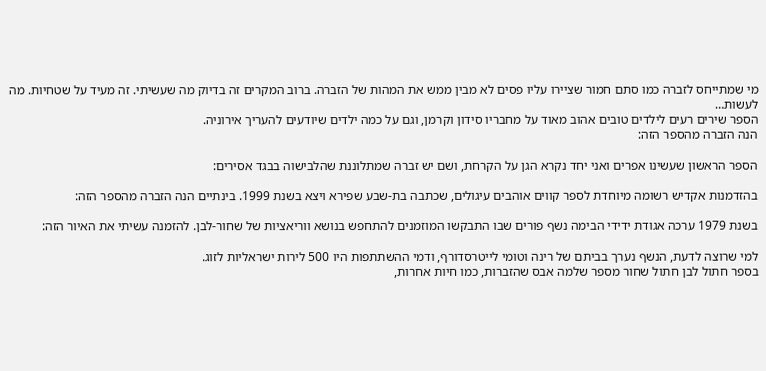מי שמתייחס לזברה כמו סתם חמור שציירו עליו פסים לא מבין ממש את המהות של הזברה. ברוב המקרים זה בדיוק מה שעשיתי. זה מעיד על שטחיות. מה לעשות…
הספר שירים רעים לילדים טובים אהוב מאוד על מחבריו סידון וקרמן, וגם על כמה ילדים שיודעים להעריך אירוניה.
הנה הזברה מהספר הזה:

הספר הראשון שעשינו אפרים ואני יחד נקרא הגן על הקרחת, ושם יש זברה שמתלוננת שהלבישוה בבגד אסירים:

בהזדמנות אקדיש רשומה מיוחדת לספר קווים אוהבים עיגולים, שכתבה בת-שבע שפירא ויצא בשנת 1999. בינתיים הנה הזברה מהספר הזה:

בשנת 1979 ערכה אגודת ידידי הבימה נשף פורים שבו התבקשו המוזמנים להתחפש בנושא ווריאציות של שחור-לבן. להזמנה עשיתי את האיור הזה:

למי שרוצה לדעת, הנשף נערך בביתם של רינה וטומי לייטרסדורף, ודמי ההשתתפות היו 500 לירות ישראליות לזוג.
בספר חתול לבן חתול שחור מספר שלמה אבס שהזברות, כמו חיות אחרות,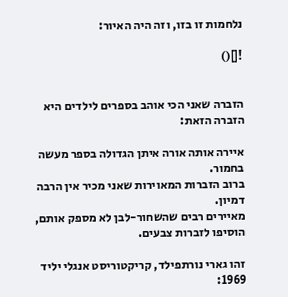נלחמות זו בזו, וזה היה האיור:

![]()


הזברה שאני הכי אוהב בספרים לילדים היא הזברה הזאת:

איירה אותה אורה איתן הגדולה בספר מעשה בחמור.
ברוב הזברות המאוירות שאני מכיר אין הרבה דמיון.
מאיירים רבים שהשחור-לבן לא מספק אותם, הוסיפו לזברות צבעים.

זהו גארי נורתפילד, קריקטוריסט אנגלי יליד 1969: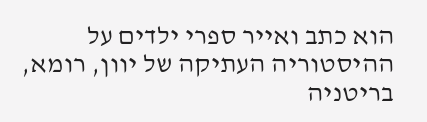הוא כתב ואייר ספרי ילדים על ההיסטוריה העתיקה של יוון, רומא, בריטניה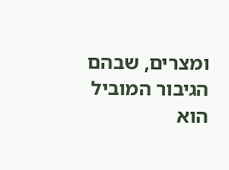ומצרים, שבהם הגיבור המוביל הוא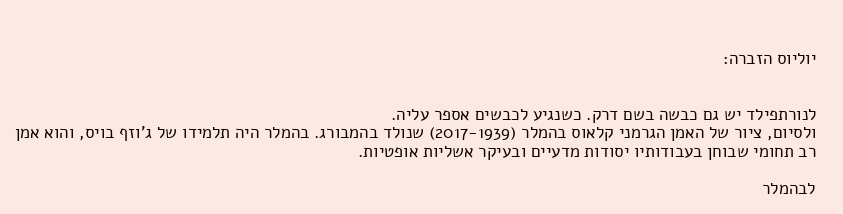יוליוס הזברה:


לנורתפילד יש גם כבשה בשם דרק. כשנגיע לכבשים אספר עליה.
ולסיום, ציור של האמן הגרמני קלאוס בהמלר (2017-1939) שנולד בהמבורג. בהמלר היה תלמידו של ג'וזף בויס, והוא אמן רב תחומי שבוחן בעבודותיו יסודות מדעיים ובעיקר אשליות אופטיות.

לבהמלר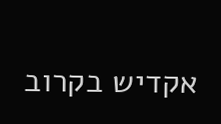אקדיש בקרוב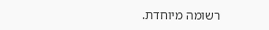רשומה מיוחדת.